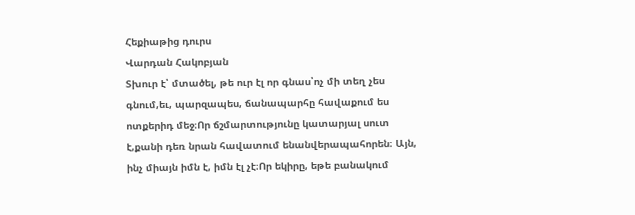Հեքիաթից դուրս
Վարդան Հակոբյան
Տխուր է՝ մտածել, թե ուր էլ որ գնաս՝ոչ մի տեղ չես գնում,եւ, պարզապես, ճանապարհը հավաքում ես ոտքերիդ մեջ։Որ ճշմարտությունը կատարյալ սուտ է,քանի դեռ նրան հավատում ենանվերապահորեն։ Այն, ինչ միայն իմն է, իմն էլ չէ։Որ եկիրը, եթե բանակում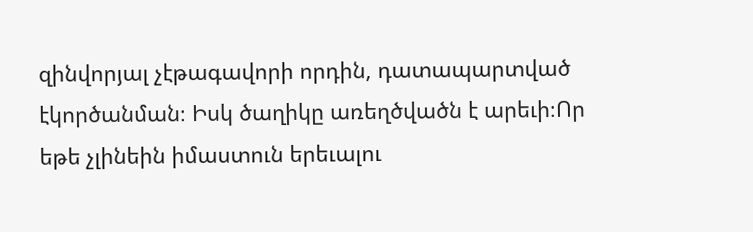զինվորյալ չէթագավորի որդին, դատապարտված էկործանման։ Իսկ ծաղիկը առեղծվածն է արեւի։Որ եթե չլինեին իմաստուն երեւալու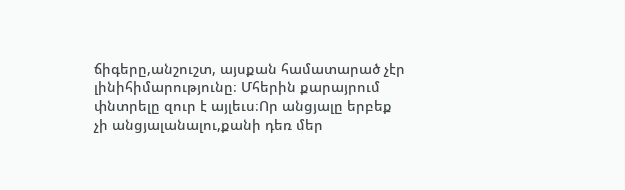ճիգերը,անշուշտ, այսքան համատարած չէր լինիհիմարությունը։ Մհերին քարայրում փնտրելը զուր է այլեւս։Որ անցյալը երբեք չի անցյալանալու,քանի դեռ մեր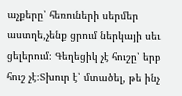աչքերը՝ հեռուների սերմեր աստղե,չենք ցրում ներկայի սեւ ցելերում։ Գեղեցիկ չէ հուշը՝ երբ հուշ չէ։Տխուր է՝ մտածել, թե ինչ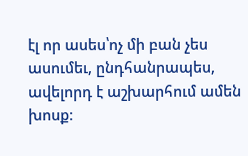էլ որ ասես՝ոչ մի բան չես ասումեւ, ընդհանրապես, ավելորդ է աշխարհում ամեն խոսք։